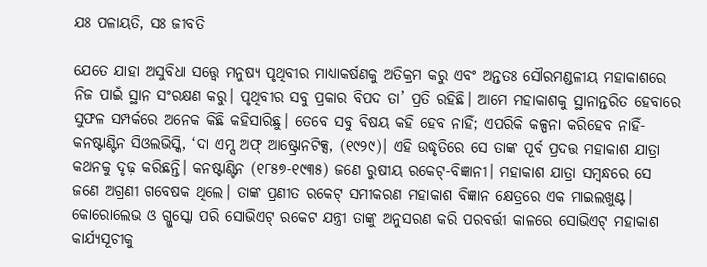ଯଃ ପଳାୟତି, ସଃ ଜୀବତି

ଯେତେ ଯାହା ଅସୁବିଧା ସତ୍ତ୍ୱେ ମନୁଷ୍ୟ ପୃଥିବୀର ମାଧ୍ୟାକର୍ଷଣକୁ ଅତିକ୍ରମ କରୁ ଏବଂ ଅନ୍ତତଃ ସୌରମଣ୍ଡଳୀୟ ମହାକାଶରେ ନିଜ ପାଇଁ ସ୍ଥାନ ସଂରକ୍ଷଣ କରୁ। ପୃଥିବୀର ସବୁ ପ୍ରକାର ବିପଦ ତା’ ପ୍ରତି ରହିଛି। ଆମେ ମହାକାଶକୁ ସ୍ଥାନାନ୍ତରିତ ହେବାରେ ସୁଫଳ ସମ୍ପର୍କରେ ଅନେକ କିଛି କହିସାରିଛୁ। ତେବେ ସବୁ ବିଷୟ କହି ହେବ ନାହିଁ; ଏପରିକି କଳ୍ପନା କରିହେବ ନାହିଁ- କନଷ୍ଟାଣ୍ଟିନ ସିଓଲଭିସ୍କି, ‘ଦା ଏମ୍ସ ଅଫ୍‌ ଆଷ୍ଟ୍ରୋନଟିକ୍ସ, (୧୯୨୯)। ଏହି ଉଦ୍ଧୃତିରେ ସେ ତାଙ୍କ ପୂର୍ବ ପ୍ରଦତ୍ତ ମହାକାଶ ଯାତ୍ରା କଥନକୁ ଦୃଢ଼ କରିଛନ୍ତି। କନଷ୍ଟାଣ୍ଟିନ (୧୮୫୭-୧୯୩୫) ଜଣେ ରୁଷୀୟ ରକେଟ୍‌-ବିଜ୍ଞାନୀ। ମହାକାଶ ଯାତ୍ରା ସମ୍ବନ୍ଧରେ ସେ ଜଣେ ଅଗ୍ରଣୀ ଗବେଷକ ଥିଲେ। ତାଙ୍କ ପ୍ରଣୀତ ରକେଟ୍‌ ସମୀକରଣ ମହାକାଶ ବିଜ୍ଞାନ କ୍ଷେତ୍ରରେ ଏକ ମାଇଲଖୁଣ୍ଟ। କୋରୋଲେଭ ଓ ଗ୍ଲୁସ୍କୋ ପରି ସୋଭିଏଟ୍‌ ରକେଟ ଯନ୍ତ୍ରୀ ତାଙ୍କୁ ଅନୁସରଣ କରି ପରବର୍ତ୍ତୀ କାଳରେ ସୋଭିଏଟ୍‌ ମହାକାଶ କାର୍ଯ୍ୟସୂଚୀକୁ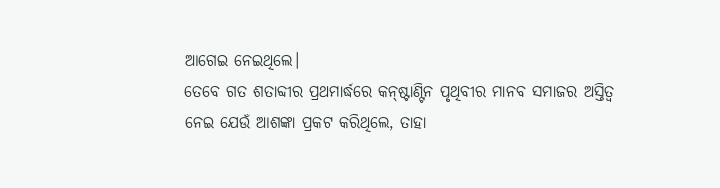ଆଗେଇ ନେଇଥିଲେ।
ତେବେ ଗତ ଶତାବ୍ଦୀର ପ୍ରଥମାର୍ଦ୍ଧରେ କନ୍‌ଷ୍ଟାଣ୍ଟିନ ପୃଥିବୀର ମାନବ ସମାଜର ଅସ୍ତିତ୍ୱ ନେଇ ଯେଉଁ ଆଶଙ୍କା ପ୍ରକଟ କରିଥିଲେ, ତାହା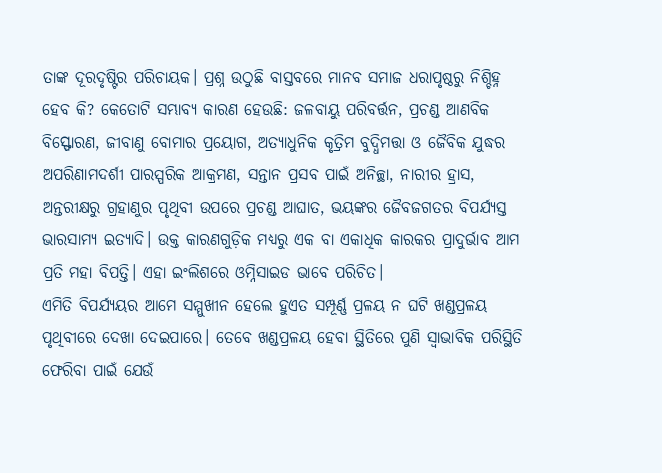ତାଙ୍କ ଦୂରଦୃଷ୍ଟିର ପରିଚାୟକ। ପ୍ରଶ୍ନ ଉଠୁଛି ବାସ୍ତବରେ ମାନବ ସମାଜ ଧରାପୃଷ୍ଠରୁ ନିଶ୍ଚିହ୍ନ ହେବ କି? କେତୋଟି ସମ୍ଭାବ୍ୟ କାରଣ ହେଉଛି: ଜଳବାୟୁ ପରିବର୍ତ୍ତନ, ପ୍ରଚଣ୍ଡ ଆଣବିକ ବିସ୍ଫୋରଣ, ଜୀବାଣୁ ବୋମାର ପ୍ରୟୋଗ, ଅତ୍ୟାଧୁନିକ କୃତ୍ରିମ ବୁଦ୍ଧିମତ୍ତା ଓ ଜୈବିକ ଯୁଦ୍ଧର ଅପରିଣାମଦର୍ଶୀ ପାରସ୍ପରିକ ଆକ୍ରମଣ, ସନ୍ତାନ ପ୍ରସବ ପାଇଁ ଅନିଚ୍ଛା, ନାରୀର ହ୍ରାସ, ଅନ୍ତରୀକ୍ଷରୁ ଗ୍ରହାଣୁର ପୃଥିବୀ ଉପରେ ପ୍ରଚଣ୍ଡ ଆଘାତ, ଭୟଙ୍କର ଜୈବଜଗତର ବିପର୍ଯ୍ୟସ୍ତ ଭାରସାମ୍ୟ ଇତ୍ୟାଦି। ଉକ୍ତ କାରଣଗୁଡ଼ିକ ମଧ୍ୟରୁ ଏକ ବା ଏକାଧିକ କାରକର ପ୍ରାଦୁର୍ଭାବ ଆମ ପ୍ରତି ମହା ବିପତ୍ତି। ଏହା ଇଂଲିଶରେ ଓମ୍ନିସାଇଡ ଭାବେ ପରିଚିତ।
ଏମିତି ବିପର୍ଯ୍ୟୟର ଆମେ ସମ୍ମୁଖୀନ ହେଲେ ହୁଏତ ସମ୍ପୂର୍ଣ୍ଣ ପ୍ରଳୟ ନ ଘଟି ଖଣ୍ଡପ୍ରଳୟ ପୃଥିବୀରେ ଦେଖା ଦେଇପାରେ। ତେବେ ଖଣ୍ଡପ୍ରଳୟ ହେବା ସ୍ଥିତିରେ ପୁଣି ସ୍ବାଭାବିକ ପରିସ୍ଥିତି ଫେରିବା ପାଇଁ ଯେଉଁ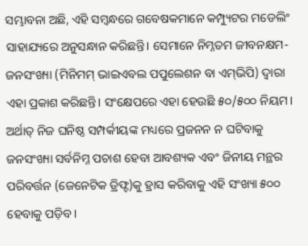ସମ୍ଭାବନା ଅଛି, ଏହି ସମ୍ବନ୍ଧରେ ଗବେଷକମାନେ କମ୍ପ୍ୟୁଟର ମଡେଲିଂ ସାହାଯ୍ୟରେ ଅନୁସନ୍ଧାନ କରିଛନ୍ତି। ସେମାନେ ନିମ୍ନତମ ଜୀବନକ୍ଷମ-ଜନସଂଖ୍ୟା (ମିନିମମ୍‌ ଭାଇଏବଲ ପପୁଲେଶନ ବା ଏମ୍‌ଭିପି) ଦ୍ୱାରା ଏହା ପ୍ରକାଶ କରିଛନ୍ତି। ସଂକ୍ଷେପରେ ଏହା ହେଉଛି ୫୦/୫୦୦ ନିୟମ। ଅର୍ଥାତ୍‌ ନିଜ ଘନିଷ୍ଠ ସମ୍ପର୍କୀୟଙ୍କ ମଧ୍ୟରେ ପ୍ରଜନନ ନ ଘଟିବାକୁ ଜନସଂଖ୍ୟା ସର୍ବନିମ୍ନ ପଚାଶ ହେବା ଆବଶ୍ୟକ ଏବଂ ଜିନୀୟ ମନ୍ଥର ପରିବର୍ତ୍ତନ (ଜେନେଟିକ ଡ୍ରିଫ୍ଟ)କୁ ହ୍ରାସ କରିବାକୁ ଏହି ସଂଖ୍ୟା ୫୦୦ ହେବାକୁ ପଡ଼ିବ।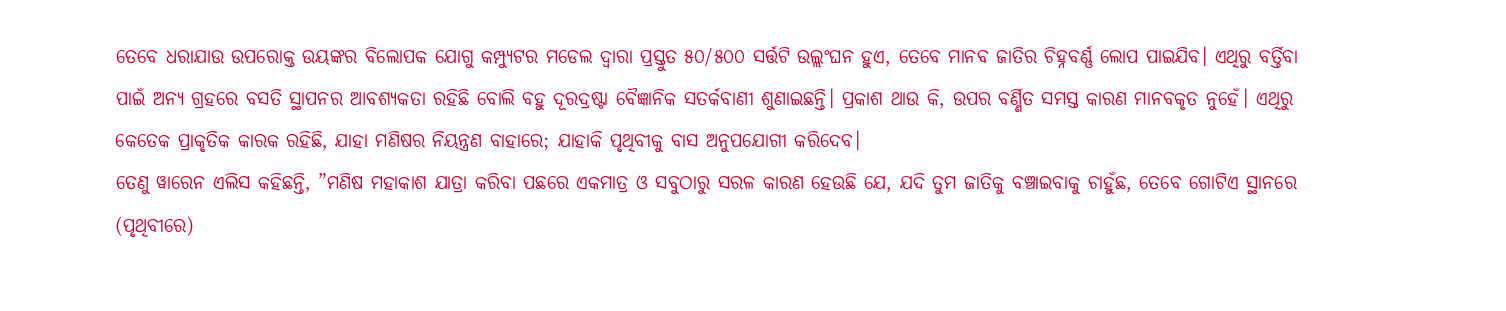ତେବେ ଧରାଯାଉ ଉପରୋକ୍ତ ଉୟଙ୍କର ବିଲୋପକ ଯୋଗୁ କମ୍ପ୍ୟୁଟର ମଡେଲ ଦ୍ୱାରା ପ୍ରସ୍ତୁତ ୫୦/୫୦୦ ସର୍ତ୍ତଟି ଉଲ୍ଲଂଘନ ହୁଏ, ତେବେ ମାନବ ଜାତିର ଚିହ୍ନବର୍ଣ୍ଣ ଲୋପ ପାଇଯିବ। ଏଥିରୁ ବର୍ତ୍ତିବା ପାଇଁ ଅନ୍ୟ ଗ୍ରହରେ ବସତି ସ୍ଥାପନର ଆବଶ୍ୟକତା ରହିଛି ବୋଲି ବହୁ ଦୂରଦ୍ରଷ୍ଟା ବୈଜ୍ଞାନିକ ସତର୍କବାଣୀ ଶୁଣାଇଛନ୍ତି। ପ୍ରକାଶ ଥାଉ କି, ଉପର ବର୍ଣ୍ଣିତ ସମସ୍ତ କାରଣ ମାନବକୃତ ନୁହେଁ। ଏଥିରୁ କେତେକ ପ୍ରାକୃତିକ କାରକ ରହିଛି, ଯାହା ମଣିଷର ନିୟନ୍ତ୍ରଣ ବାହାରେ; ଯାହାକି ପୃଥିବୀକୁ ବାସ ଅନୁପଯୋଗୀ କରିଦେବ।
ତେଣୁ ୱାରେନ ଏଲିସ କହିଛନ୍ତି, ”ମଣିଷ ମହାକାଶ ଯାତ୍ରା କରିବା ପଛରେ ଏକମାତ୍ର ଓ ସବୁଠାରୁ ସରଳ କାରଣ ହେଉଛି ଯେ, ଯଦି ତୁମ ଜାତିକୁ ବଞ୍ଚାଇବାକୁ ଚାହୁଁଛ, ତେବେ ଗୋଟିଏ ସ୍ଥାନରେ (ପୃଥିବୀରେ)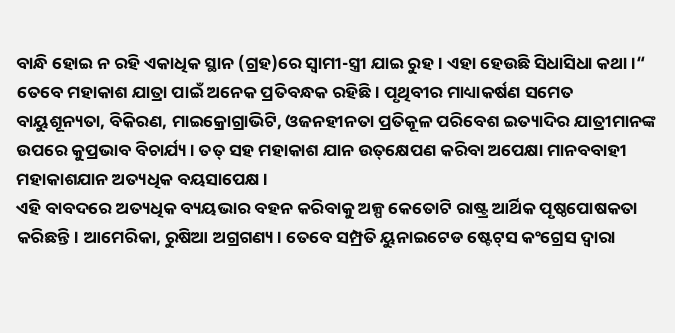ବାନ୍ଧି ହୋଇ ନ ରହି ଏକାଧିକ ସ୍ଥାନ (ଗ୍ରହ)ରେ ସ୍ବାମୀ-ସ୍ତ୍ରୀ ଯାଇ ରୁହ। ଏହା ହେଉଛି ସିଧାସିଧା କଥା।“
ତେବେ ମହାକାଶ ଯାତ୍ରା ପାଇଁ ଅନେକ ପ୍ରତିବନ୍ଧକ ରହିଛି। ପୃଥିବୀର ମାଧ୍ୟାକର୍ଷଣ ସମେତ ବାୟୁଶୂନ୍ୟତା, ବିକିରଣ, ମାଇକ୍ରୋଗ୍ରାଭିଟି, ଓଜନହୀନତା ପ୍ରତିକୂଳ ପରିବେଶ ଇତ୍ୟାଦିର ଯାତ୍ରୀମାନଙ୍କ ଉପରେ କୁପ୍ରଭାବ ବିଚାର୍ଯ୍ୟ। ତତ୍‌ ସହ ମହାକାଶ ଯାନ ଉତ୍‌କ୍ଷେପଣ କରିବା ଅପେକ୍ଷା ମାନବବାହୀ ମହାକାଶଯାନ ଅତ୍ୟଧିକ ବୟସାପେକ୍ଷ।
ଏହି ବାବଦରେ ଅତ୍ୟଧିକ ବ୍ୟୟଭାର ବହନ କରିବାକୁ ଅଳ୍ପ କେତୋଟି ରାଷ୍ଟ୍ର ଆର୍ଥିକ ପୃଷ୍ଠପୋଷକତା କରିଛନ୍ତି। ଆମେରିକା, ରୁଷିଆ ଅଗ୍ରଗଣ୍ୟ। ତେବେ ସମ୍ପ୍ରତି ୟୁନାଇଟେଡ ଷ୍ଟେଟ୍‌ସ କଂଗ୍ରେସ ଦ୍ୱାରା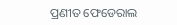ପ୍ରଣୀତ ଫେଡେରାଲ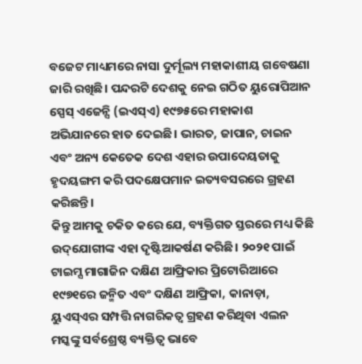ବଜେଟ ମାଧ୍ୟମରେ ନାସା ଦୁର୍ମୂଲ୍ୟ ମହାକାଶୀୟ ଗବେଷଣା ଜାରି ରଖିଛି। ପନ୍ଦରଟି ଦେଶକୁ ନେଇ ଗଠିତ ୟୁରୋପିଆନ ସ୍ପେସ୍‌ ଏଜେନ୍ସି (ଇଏସ୍‌ଏ) ୧୯୭୫ରେ ମହାକାଶ ଅଭିଯାନରେ ହାତ ଦେଇଛି। ଭାରତ, ଜାପାନ, ଚାଇନ ଏବଂ ଅନ୍ୟ କେତେକ ଦେଶ ଏହାର ଉପାଦେୟତାକୁ ହୃଦୟଙ୍ଗମ କରି ପଦକ୍ଷେପମାନ ଇତ୍ୟବସରରେ ଗ୍ରହଣ କରିଛନ୍ତି।
କିନ୍ତୁ ଆମକୁ ଚକିତ କରେ ଯେ, ବ୍ୟକ୍ତିଗତ ସ୍ତରରେ ମଧ୍ୟ କିଛି ଉଦ୍‌ଯୋଗୀଙ୍କ ଏହା ଦୃଷ୍ଟିଆକର୍ଷଣ କରିଛି। ୨୦୨୧ ପାଇଁ ଟାଇମ୍ସ ମାଗାଜିନ ଦକ୍ଷିଣ ଆଫ୍ରିକାର ପ୍ରିଟୋରିଆରେ ୧୯୭୧ରେ ଜନ୍ମିତ ଏବଂ ଦକ୍ଷିଣ ଆଫ୍ରିକା, କାନାଡ଼ା, ୟୁଏସ୍‌ଏର ସମ୍ପତ୍ତି ନାଗରିକତ୍ୱ ଗ୍ରହଣ କରିଥିବା ଏଲନ ମସ୍କଙ୍କୁ ସର୍ବଶ୍ରେଷ୍ଠ ବ୍ୟକ୍ତିତ୍ୱ ଭାବେ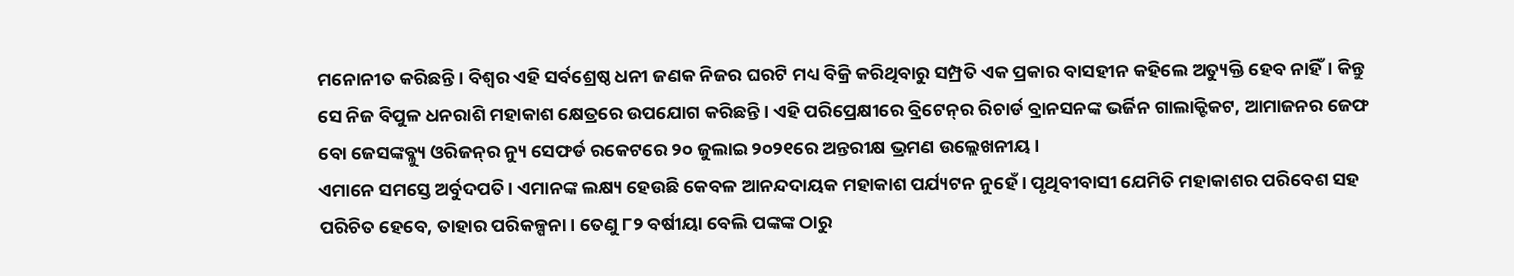ମନୋନୀତ କରିଛନ୍ତି। ବିଶ୍ୱର ଏହି ସର୍ବଶ୍ରେଷ୍ଠ ଧନୀ ଜଣକ ନିଜର ଘରଟି ମଧ୍ୟ ବିକ୍ରି କରିଥିବାରୁ ସମ୍ପ୍ରତି ଏକ ପ୍ରକାର ବାସହୀନ କହିଲେ ଅତ୍ୟୁକ୍ତି ହେବ ନାହିଁ। କିନ୍ତୁ ସେ ନିଜ ବିପୁଳ ଧନରାଶି ମହାକାଶ କ୍ଷେତ୍ରରେ ଉପଯୋଗ କରିଛନ୍ତି। ଏହି ପରିପ୍ରେକ୍ଷୀରେ ବ୍ରିଟେନ୍‌ର ରିଚାର୍ଡ ବ୍ରାନସନଙ୍କ ଭର୍ଜିନ ଗାଲାକ୍ଟିକଟ, ଆମାଜନର ଜେଫ ବୋ ଜେସଙ୍କବ୍ଳ୍ୟୁ ଓରିଜନ୍‌ର ନ୍ୟୁ ସେଫର୍ଡ ରକେଟରେ ୨୦ ଜୁଲାଇ ୨୦୨୧ରେ ଅନ୍ତରୀକ୍ଷ ଭ୍ରମଣ ଉଲ୍ଲେଖନୀୟ।
ଏମାନେ ସମସ୍ତେ ଅର୍ବୁଦପତି। ଏମାନଙ୍କ ଲକ୍ଷ୍ୟ ହେଉଛି କେବଳ ଆନନ୍ଦଦାୟକ ମହାକାଶ ପର୍ଯ୍ୟଟନ ନୁହେଁ। ପୃଥିବୀବାସୀ ଯେମିତି ମହାକାଶର ପରିବେଶ ସହ ପରିଚିତ ହେବେ, ତାହାର ପରିକଳ୍ପନା। ତେଣୁ ୮୨ ବର୍ଷୀୟା ବେଲି ପଙ୍କଙ୍କ ଠାରୁ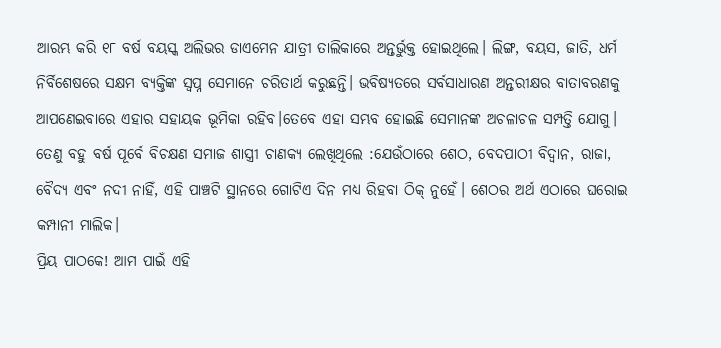ଆରମ୍ଭ କରି ୧୮ ବର୍ଷ ବୟସ୍କ ଅଲିଭର ଡାଏମେନ ଯାତ୍ରୀ ତାଲିକାରେ ଅନ୍ତର୍ଭୁକ୍ତ ହୋଇଥିଲେ। ଲିଙ୍ଗ, ବୟସ, ଜାତି, ଧର୍ମ ନିର୍ବିଶେଷରେ ସକ୍ଷମ ବ୍ୟକ୍ତିଙ୍କ ସ୍ବପ୍ନ ସେମାନେ ଚରିତାର୍ଥ କରୁଛନ୍ତି। ଭବିଷ୍ୟତରେ ସର୍ବସାଧାରଣ ଅନ୍ତରୀକ୍ଷର ବାତାବରଣକୁ ଆପଣେଇବାରେ ଏହାର ସହାୟକ ଭୂମିକା ରହିବ।ତେବେ ଏହା ସମ୍ଭବ ହୋଇଛି ସେମାନଙ୍କ ଅଚଳାଚଳ ସମ୍ପତ୍ତି ଯୋଗୁ। ତେଣୁ ବହୁ ବର୍ଷ ପୂର୍ବେ ବିଚକ୍ଷଣ ସମାଜ ଶାସ୍ତ୍ରୀ ଚାଣକ୍ୟ ଲେଖିଥିଲେ :ଯେଉଁଠାରେ ଶେଠ, ବେଦପାଠୀ ବିଦ୍ୱାନ, ରାଜା, ବୈଦ୍ୟ ଏବଂ ନଦୀ ନାହିଁ, ଏହି ପାଞ୍ଚଟି ସ୍ଥାନରେ ଗୋଟିଏ ଦିନ ମଧ୍ୟ ରିହବା ଠିକ୍‌ ନୁହେଁ। ଶେଠର ଅର୍ଥ ଏଠାରେ ଘରୋଇ କମ୍ପାନୀ ମାଲିକ।
ପ୍ରିୟ ପାଠକେ! ଆମ ପାଇଁ ଏହି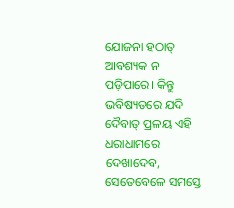ଯୋଜନା ହଠାତ୍‌ ଆବଶ୍ୟକ ନ ପଡ଼ିପାରେ। କିନ୍ତୁ ଭବିଷ୍ୟତରେ ଯଦି ଦୈବାତ୍‌ ପ୍ରଳୟ ଏହି ଧରାଧାମରେ ଦେଖାଦେବ, ସେତେବେଳେ ସମସ୍ତେ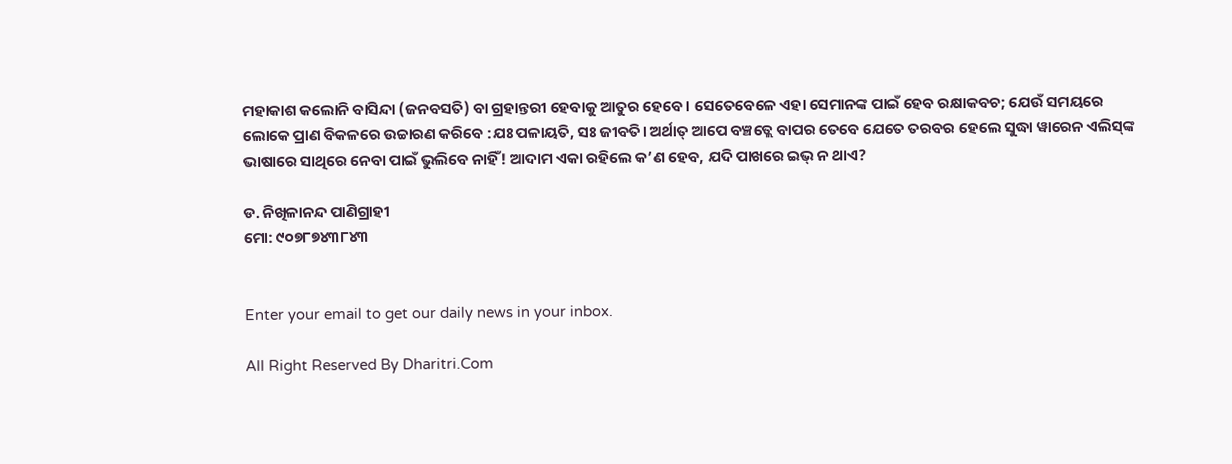ମହାକାଶ କଲୋନି ବାସିନ୍ଦା (ଜନବସତି) ବା ଗ୍ରହାନ୍ତରୀ ହେବାକୁ ଆତୁର ହେବେ। ସେତେବେଳେ ଏହା ସେମାନଙ୍କ ପାଇଁ ହେବ ରକ୍ଷାକବଚ; ଯେଉଁ ସମୟରେ ଲୋକେ ପ୍ରାଣ ବିକଳରେ ଉଚ୍ଚାରଣ କରିବେ :ଯଃ ପଳାୟତି, ସଃ ଜୀବତି। ଅର୍ଥାତ୍‌ ଆପେ ବଞ୍ଚତ୍ଲେ ବାପର ତେବେ ଯେତେ ତରବର ହେଲେ ସୁଦ୍ଧା ୱାରେନ ଏଲିସ୍‌ଙ୍କ ଭାଷାରେ ସାଥିରେ ନେବା ପାଇଁ ଭୁଲିବେ ନାହିଁ! ଆଦାମ ଏକା ରହିଲେ କ’ଣ ହେବ, ଯଦି ପାଖରେ ଇଭ୍‌ ନ ଥାଏ?

ଡ. ନିଖିଳାନନ୍ଦ ପାଣିଗ୍ରାହୀ
ମୋ: ୯୦୭୮୭୪୩୮୪୩


Enter your email to get our daily news in your inbox.

All Right Reserved By Dharitri.Com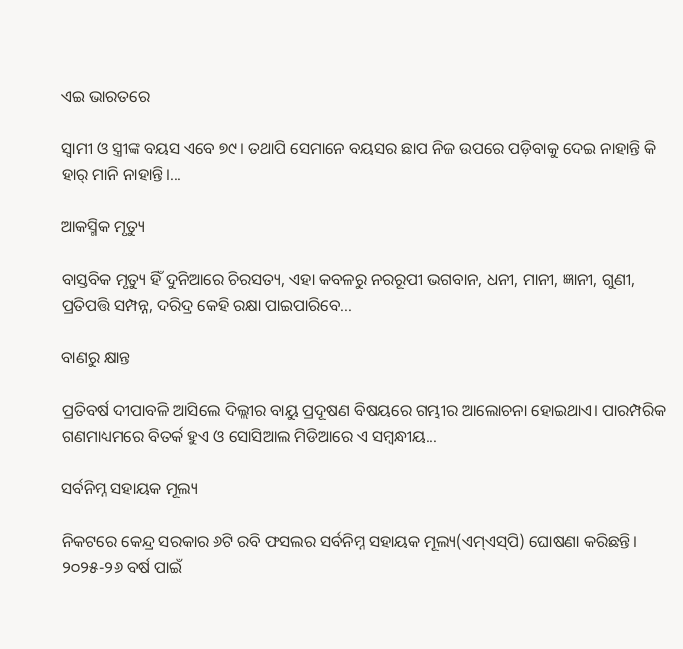ଏଇ ଭାରତରେ

ସ୍ବାମୀ ଓ ସ୍ତ୍ରୀଙ୍କ ବୟସ ଏବେ ୭୯। ତଥାପି ସେମାନେ ବୟସର ଛାପ ନିଜ ଉପରେ ପଡ଼ିବାକୁ ଦେଇ ନାହାନ୍ତି କି ହାର୍‌ ମାନି ନାହାନ୍ତି।...

ଆକସ୍ମିକ ମୃତ୍ୟୁ

ବାସ୍ତବିକ ମୃତ୍ୟୁ ହିଁ ଦୁନିଆରେ ଚିରସତ୍ୟ, ଏହା କବଳରୁ ନରରୂପୀ ଭଗବାନ, ଧନୀ, ମାନୀ, ଜ୍ଞାନୀ, ଗୁଣୀ, ପ୍ରତିପତ୍ତି ସମ୍ପନ୍ନ, ଦରିଦ୍ର କେହି ରକ୍ଷା ପାଇପାରିବେ...

ବାଣରୁ କ୍ଷାନ୍ତ

ପ୍ରତିବର୍ଷ ଦୀପାବଳି ଆସିଲେ ଦିଲ୍ଲୀର ବାୟୁ ପ୍ରଦୂଷଣ ବିଷୟରେ ଗମ୍ଭୀର ଆଲୋଚନା ହୋଇଥାଏ। ପାରମ୍ପରିକ ଗଣମାଧ୍ୟମରେ ବିତର୍କ ହୁଏ ଓ ସୋସିଆଲ ମିଡିଆରେ ଏ ସମ୍ବନ୍ଧୀୟ...

ସର୍ବନିମ୍ନ ସହାୟକ ମୂଲ୍ୟ

ନିକଟରେ କେନ୍ଦ୍ର ସରକାର ୬ଟି ରବି ଫସଲର ସର୍ବନିମ୍ନ ସହାୟକ ମୂଲ୍ୟ(ଏମ୍‌ଏସ୍‌ପି) ଘୋଷଣା କରିଛନ୍ତି। ୨୦୨୫-୨୬ ବର୍ଷ ପାଇଁ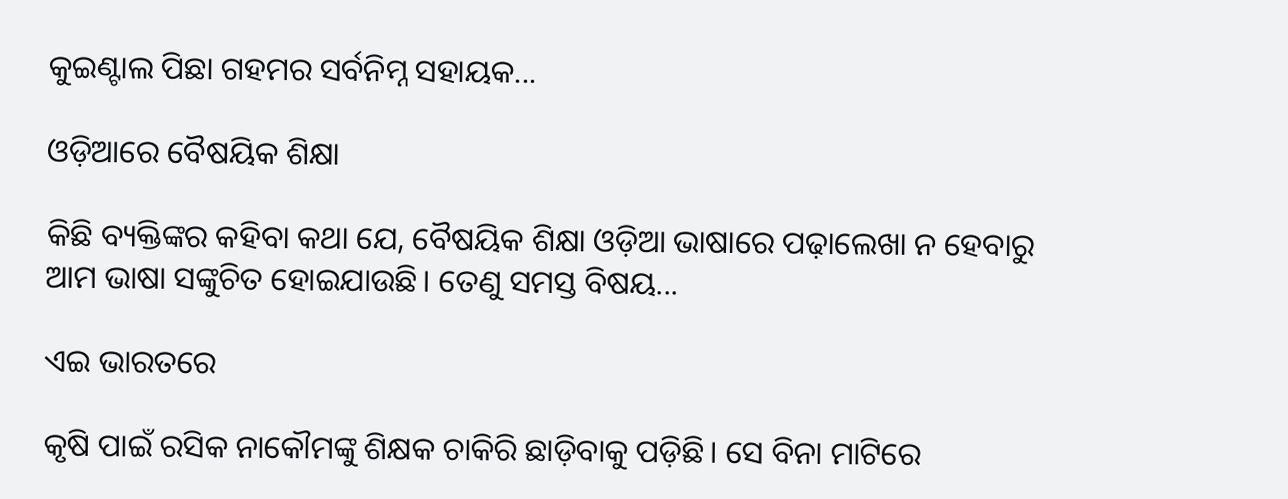କୁଇଣ୍ଟାଲ ପିଛା ଗହମର ସର୍ବନିମ୍ନ ସହାୟକ...

ଓଡ଼ିଆରେ ବୈଷୟିକ ଶିକ୍ଷା

କିଛି ବ୍ୟକ୍ତିଙ୍କର କହିବା କଥା ଯେ, ବୈଷୟିକ ଶିକ୍ଷା ଓଡ଼ିଆ ଭାଷାରେ ପଢ଼ାଲେଖା ନ ହେବାରୁ ଆମ ଭାଷା ସଙ୍କୁଚିତ ହୋଇଯାଉଛି। ତେଣୁ ସମସ୍ତ ବିଷୟ...

ଏଇ ଭାରତରେ

କୃଷି ପାଇଁ ରସିକ ନାକୌମଙ୍କୁ ଶିକ୍ଷକ ଚାକିରି ଛାଡ଼ିବାକୁ ପଡ଼ିଛି। ସେ ବିନା ମାଟିରେ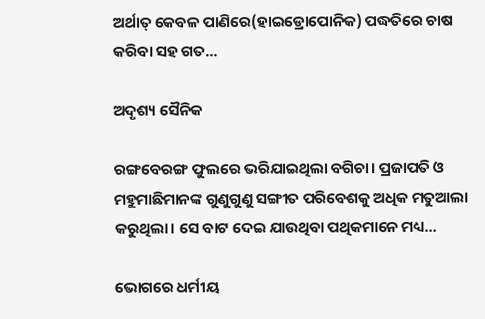ଅର୍ଥାତ୍‌ କେବଳ ପାଣିରେ(ହାଇଡ୍ରୋପୋନିକ) ପଦ୍ଧତିରେ ଚାଷ କରିବା ସହ ଗତ...

ଅଦୃଶ୍ୟ ସୈନିକ

ରଙ୍ଗବେରଙ୍ଗ ଫୁଲରେ ଭରିଯାଇଥିଲା ବଗିଚା। ପ୍ରଜାପତି ଓ ମହୁମାଛିମାନଙ୍କ ଗୁଣୁଗୁଣୁ ସଙ୍ଗୀତ ପରିବେଶକୁ ଅଧିକ ମତୁଆଲା କରୁଥିଲା। ସେ ବାଟ ଦେଇ ଯାଉଥିବା ପଥିକମାନେ ମଧ୍ୟ...

ଭୋଗରେ ଧର୍ମୀୟ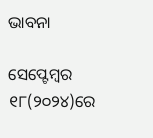ଭାବନା

ସେପ୍ଟେମ୍ବର ୧୮(୨୦୨୪)ରେ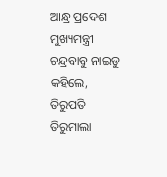ଆନ୍ଧ୍ର ପ୍ରଦେଶ ମୁଖ୍ୟମନ୍ତ୍ରୀ ଚନ୍ଦ୍ରବାବୁ ନାଇଡୁ କହିଲେ, ତିରୁପତି ତିରୁମାଲା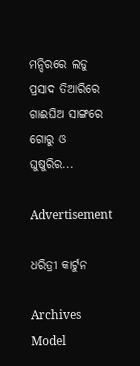ମନ୍ଦିରରେ ଲଡୁ ପ୍ରସାଦ ତିଆରିରେ ଗାଈଘିଅ ସାଙ୍ଗରେ ଗୋରୁ ଓ ଘୁଷୁରିର...

Advertisement

ଧରିତ୍ରୀ କାର୍ଟୁନ

Archives
Model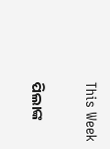This Week

ପିଲାଙ୍କ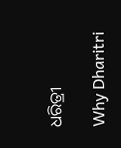ଧରିତ୍ରୀ

Why Dharitri